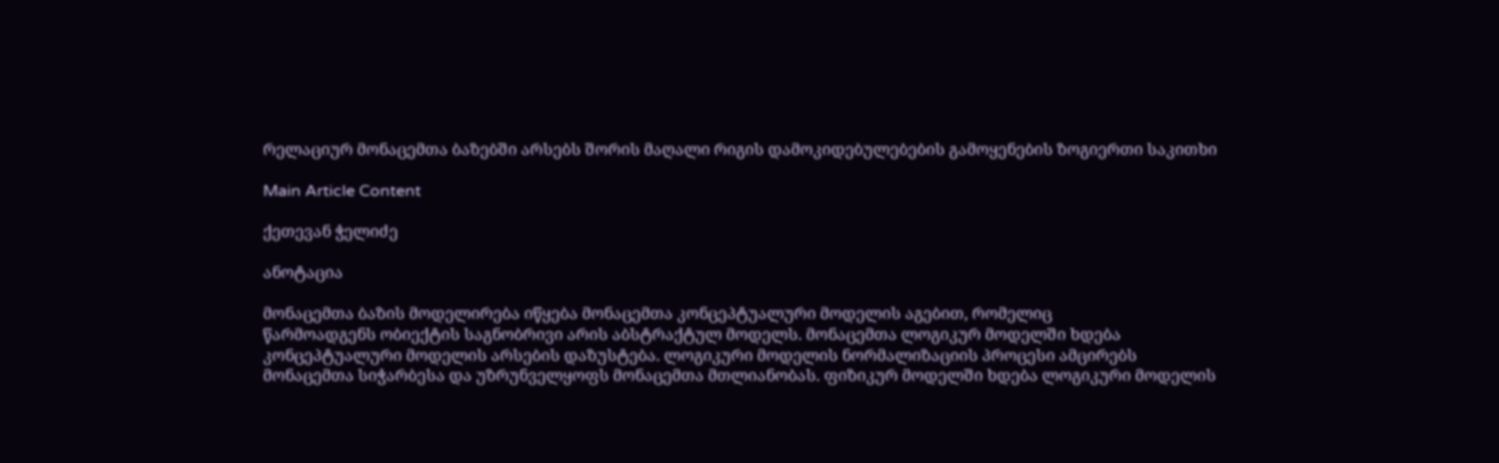რელაციურ მონაცემთა ბაზებში არსებს შორის მაღალი რიგის დამოკიდებულებების გამოყენების ზოგიერთი საკითხი

Main Article Content

ქეთევან ჭელიძე

ანოტაცია

მონაცემთა ბაზის მოდელირება იწყება მონაცემთა კონცეპტუალური მოდელის აგებით, რომელიც
წარმოადგენს ობიექტის საგნობრივი არის აბსტრაქტულ მოდელს. მონაცემთა ლოგიკურ მოდელში ხდება
კონცეპტუალური მოდელის არსების დაზუსტება. ლოგიკური მოდელის ნორმალიზაციის პროცესი ამცირებს
მონაცემთა სიჭარბესა და უზრუნველყოფს მონაცემთა მთლიანობას. ფიზიკურ მოდელში ხდება ლოგიკური მოდელის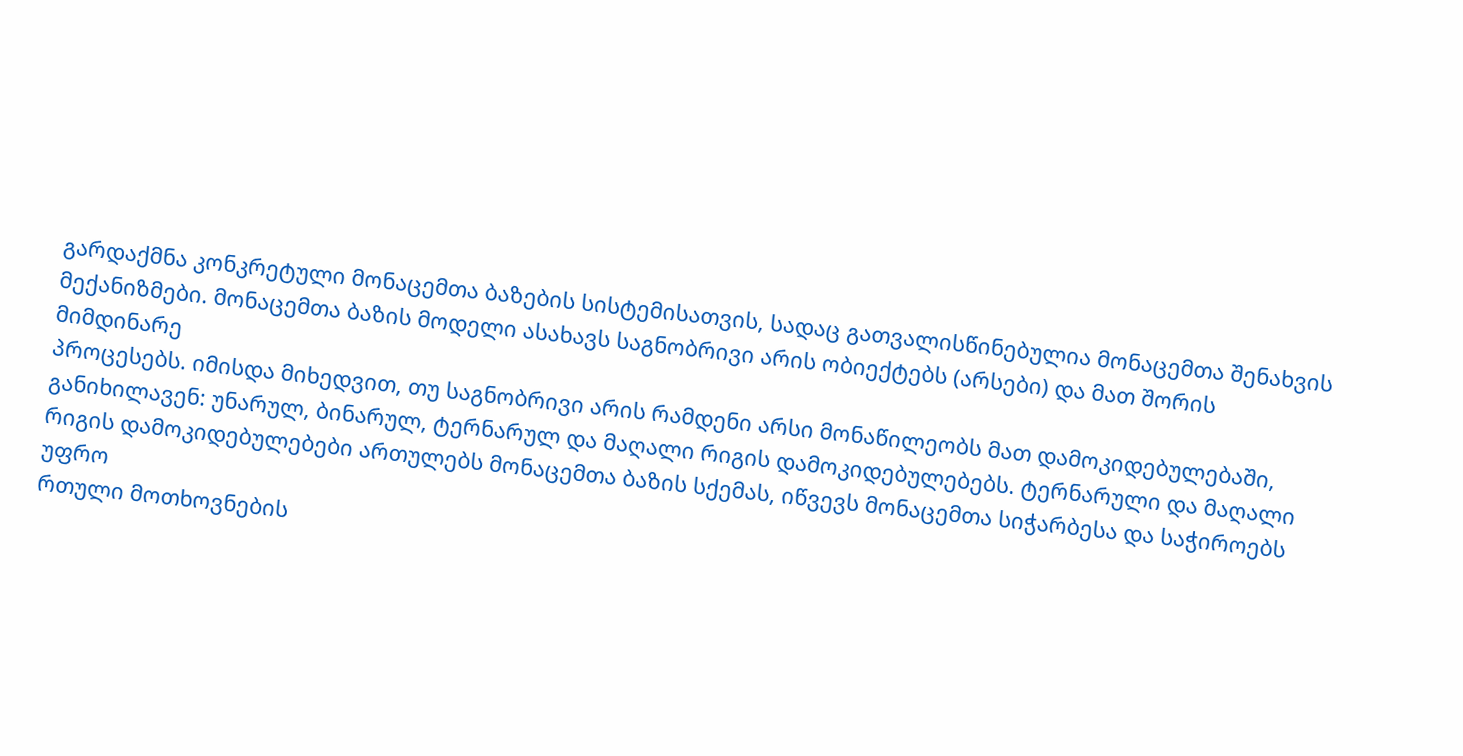გარდაქმნა კონკრეტული მონაცემთა ბაზების სისტემისათვის, სადაც გათვალისწინებულია მონაცემთა შენახვის
მექანიზმები. მონაცემთა ბაზის მოდელი ასახავს საგნობრივი არის ობიექტებს (არსები) და მათ შორის მიმდინარე
პროცესებს. იმისდა მიხედვით, თუ საგნობრივი არის რამდენი არსი მონაწილეობს მათ დამოკიდებულებაში,
განიხილავენ: უნარულ, ბინარულ, ტერნარულ და მაღალი რიგის დამოკიდებულებებს. ტერნარული და მაღალი
რიგის დამოკიდებულებები ართულებს მონაცემთა ბაზის სქემას, იწვევს მონაცემთა სიჭარბესა და საჭიროებს უფრო
რთული მოთხოვნების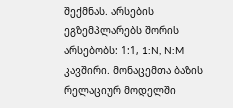შექმნას. არსების ეგზემპლარებს შორის არსებობს: 1:1, 1:N, N:M კავშირი. მონაცემთა ბაზის
რელაციურ მოდელში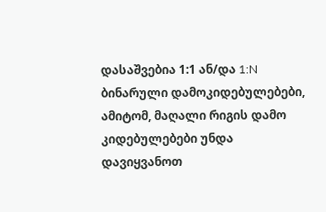დასაშვებია 1:1 ან/და 1:N ბინარული დამოკიდებულებები, ამიტომ, მაღალი რიგის დამო
კიდებულებები უნდა დავიყვანოთ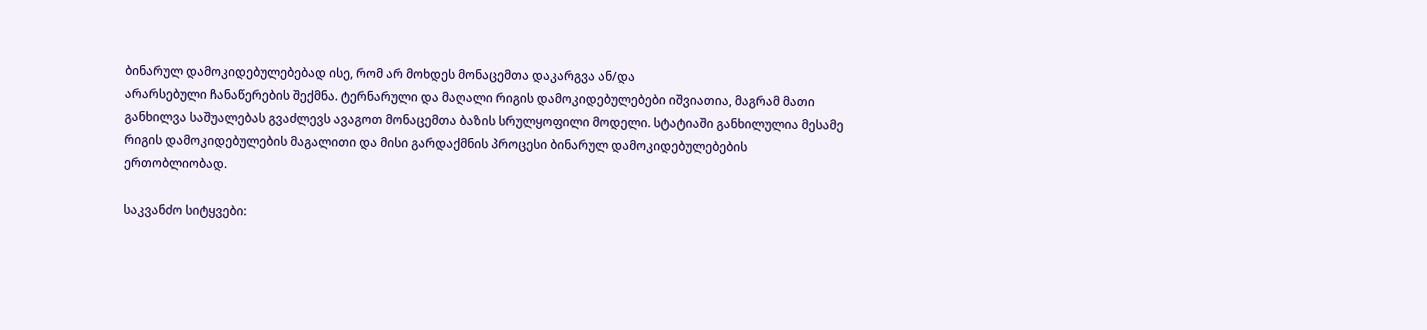ბინარულ დამოკიდებულებებად ისე, რომ არ მოხდეს მონაცემთა დაკარგვა ან/და
არარსებული ჩანაწერების შექმნა. ტერნარული და მაღალი რიგის დამოკიდებულებები იშვიათია, მაგრამ მათი
განხილვა საშუალებას გვაძლევს ავაგოთ მონაცემთა ბაზის სრულყოფილი მოდელი. სტატიაში განხილულია მესამე
რიგის დამოკიდებულების მაგალითი და მისი გარდაქმნის პროცესი ბინარულ დამოკიდებულებების
ერთობლიობად.

საკვანძო სიტყვები: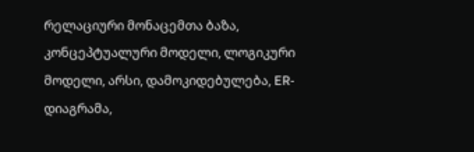რელაციური მონაცემთა ბაზა, კონცეპტუალური მოდელი, ლოგიკური მოდელი, არსი, დამოკიდებულება, ER-დიაგრამა,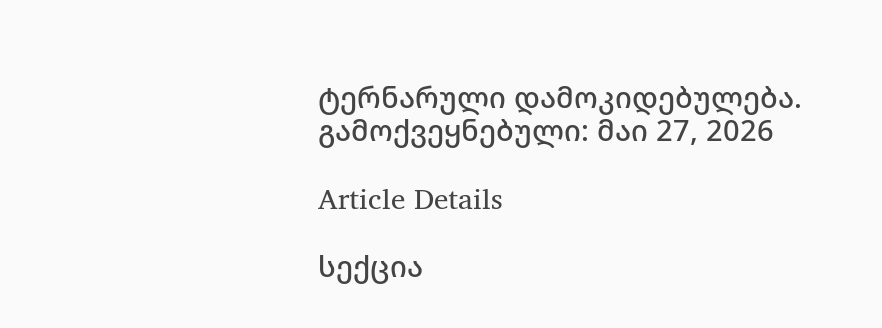ტერნარული დამოკიდებულება.
გამოქვეყნებული: მაი 27, 2026

Article Details

სექცია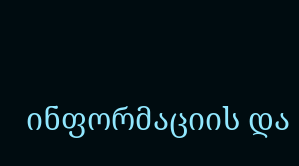ინფორმაციის და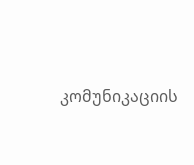კომუნიკაციის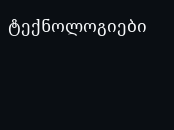ტექნოლოგიები